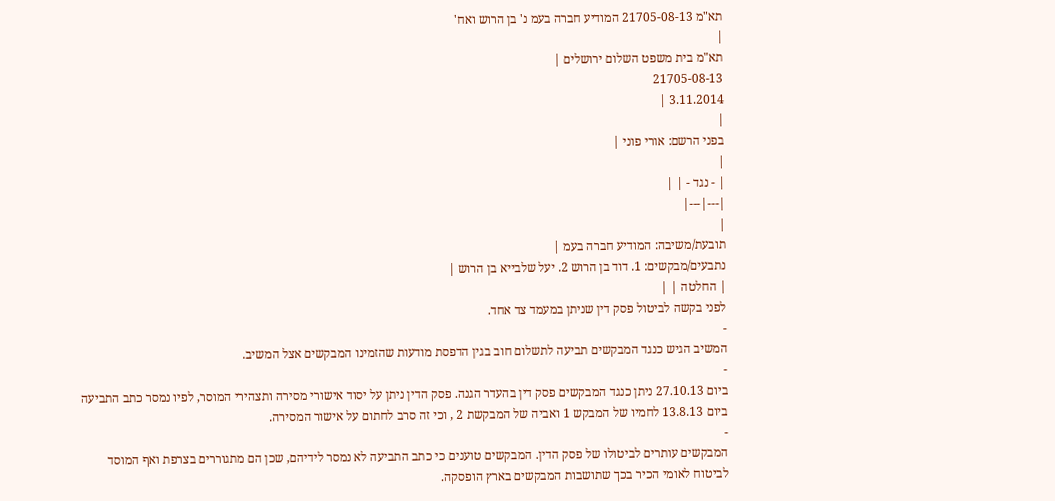תא"מ 21705-08-13 המודיע חברה בעמ נ' בן הרוש ואח'
|
תא"מ בית משפט השלום ירושלים |
21705-08-13
3.11.2014 |
|
בפני הרשם: אורי פוני |
|
| - נגד - | |
|---|---|
|
תובעת/משיבה: המודיע חברה בעמ |
נתבעים/מבקשים: 1. דוד בן הרוש 2. יעל שלבייא בן הרוש |
| החלטה | |
לפני בקשה לביטול פסק דין שניתן במעמד צד אחד.
-
המשיב הגיש כנגד המבקשים תביעה לתשלום חוב בגין הדפסת מודעות שהזמינו המבקשים אצל המשיב.
-
ביום 27.10.13 ניתן כנגד המבקשים פסק דין בהעדר הגנה. פסק הדין ניתן על יסוד אישורי מסירה ותצהירי המוסר, לפיו נמסר כתב התביעה ביום 13.8.13 לחמיו של המבקש 1 ואביה של המבקשת 2 , וכי זה סרב לחתום על אישור המסירה.
-
המבקשים עותרים לביטולו של פסק הדין. המבקשים טוענים כי כתב התביעה לא נמסר לידיהם, שכן הם מתגוררים בצרפת ואף המוסד לביטוח לאומי הכיר בכך שתושבות המבקשים בארץ הופסקה.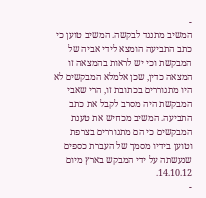-
המשיב מתנגד לבקשה. המשיב טוען כי כתב התביעה הומצא לידי אביה של המבקשת וכי יש לראות בהמצאה זו המצאה כדין, שכן אלמלא המבקשים לא היו מתגוררים בכתובת זו, הרי שאבי המבקשת היה מסרב לקבל את כתב התביעה. המשיב מכחיש את טענת המבקשים כי הם מתגוררים בצרפת וטוען בידיו מסמך של העברת כספים שנעשתה על ידי המבקש בארץ מיום 14.10.12.
-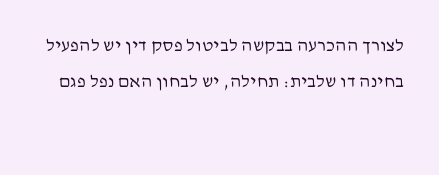לצורך ההכרעה בבקשה לביטול פסק דין יש להפעיל בחינה דו שלבית: תחילה, יש לבחון האם נפל פגם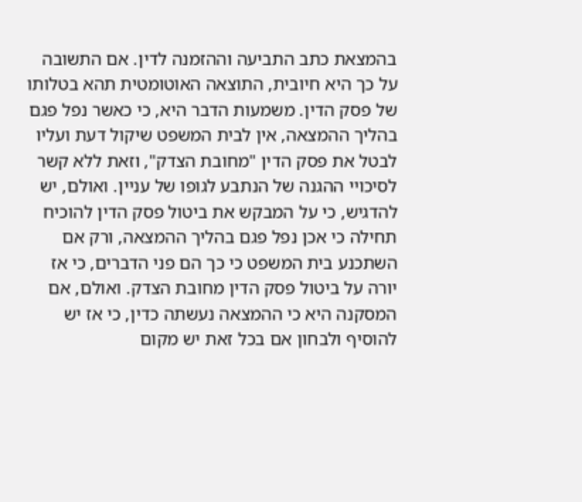בהמצאת כתב התביעה וההזמנה לדין. אם התשובה על כך היא חיובית, התוצאה האוטומטית תהא בטלותו של פסק הדין. משמעות הדבר היא, כי כאשר נפל פגם בהליך ההמצאה, אין לבית המשפט שיקול דעת ועליו לבטל את פסק הדין "מחובת הצדק", וזאת ללא קשר לסיכויי ההגנה של הנתבע לגופו של עניין. ואולם, יש להדגיש, כי על המבקש את ביטול פסק הדין להוכיח תחילה כי אכן נפל פגם בהליך ההמצאה, ורק אם השתכנע בית המשפט כי כך הם פני הדברים, כי אז יורה על ביטול פסק הדין מחובת הצדק. ואולם, אם המסקנה היא כי ההמצאה נעשתה כדין, כי אז יש להוסיף ולבחון אם בכל זאת יש מקום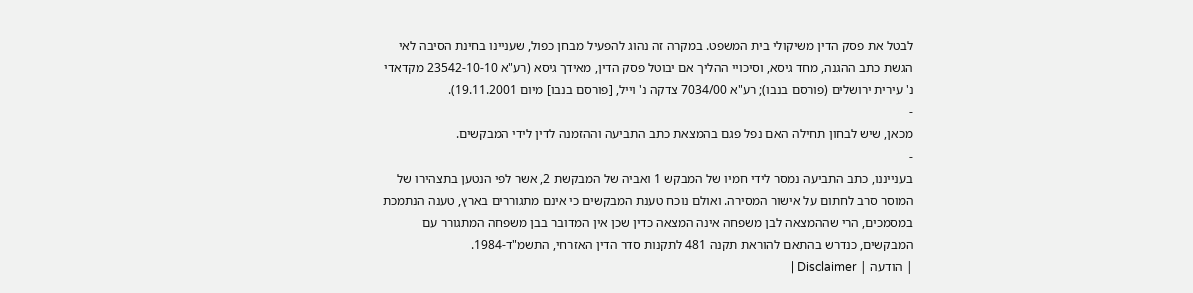לבטל את פסק הדין משיקולי בית המשפט. במקרה זה נהוג להפעיל מבחן כפול, שעניינו בחינת הסיבה לאי הגשת כתב ההגנה, מחד גיסא, וסיכויי ההליך אם יבוטל פסק הדין, מאידך גיסא (רע"א 23542-10-10 מקדאדי נ' עירית ירושלים (פורסם בנבו); רע"א 7034/00 צדקה נ' וייל, [פורסם בנבו] מיום 19.11.2001).
-
מכאן, שיש לבחון תחילה האם נפל פגם בהמצאת כתב התביעה וההזמנה לדין לידי המבקשים.
-
בענייננו, כתב התביעה נמסר לידי חמיו של המבקש 1 ואביה של המבקשת 2, אשר לפי הנטען בתצהירו של המוסר סרב לחתום על אישור המסירה. ואולם נוכח טענת המבקשים כי אינם מתגוררים בארץ, טענה הנתמכת במסמכים, הרי שההמצאה לבן משפחה אינה המצאה כדין שכן אין המדובר בבן משפחה המתגורר עם המבקשים, כנדרש בהתאם להוראת תקנה 481 לתקנות סדר הדין האזרחי, התשמ"ד-1984.
| הודעה | Disclaimer |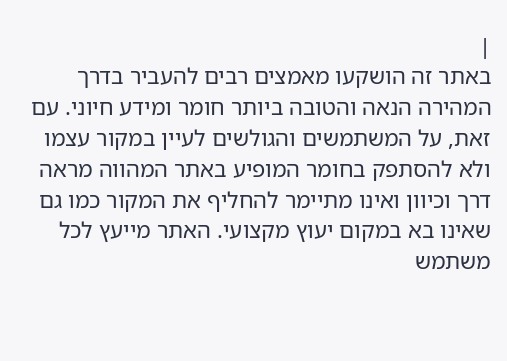|
באתר זה הושקעו מאמצים רבים להעביר בדרך המהירה הנאה והטובה ביותר חומר ומידע חיוני. עם זאת, על המשתמשים והגולשים לעיין במקור עצמו ולא להסתפק בחומר המופיע באתר המהווה מראה דרך וכיוון ואינו מתיימר להחליף את המקור כמו גם שאינו בא במקום יעוץ מקצועי. האתר מייעץ לכל משתמש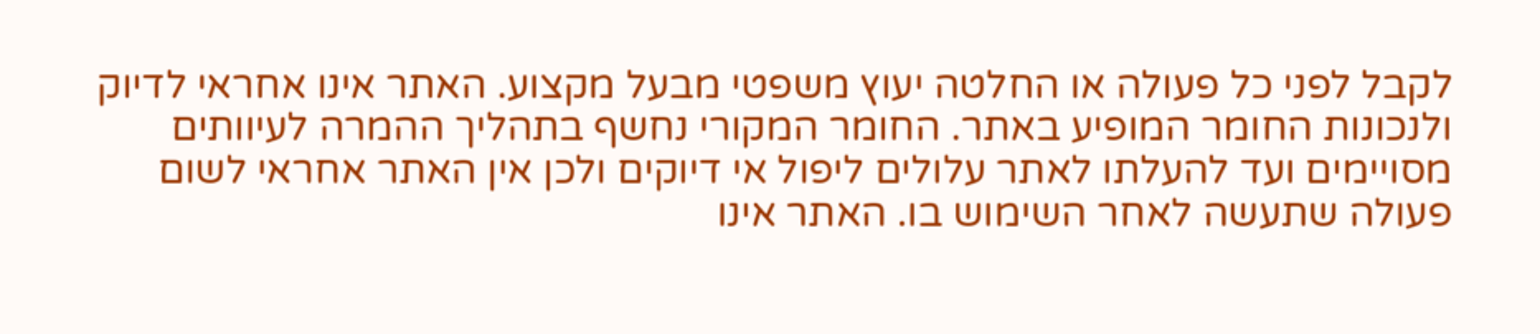לקבל לפני כל פעולה או החלטה יעוץ משפטי מבעל מקצוע. האתר אינו אחראי לדיוק ולנכונות החומר המופיע באתר. החומר המקורי נחשף בתהליך ההמרה לעיוותים מסויימים ועד להעלתו לאתר עלולים ליפול אי דיוקים ולכן אין האתר אחראי לשום פעולה שתעשה לאחר השימוש בו. האתר אינו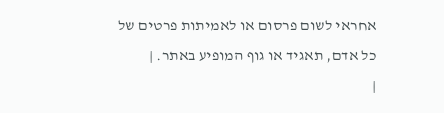אחראי לשום פרסום או לאמיתות פרטים של כל אדם, תאגיד או גוף המופיע באתר. |
|